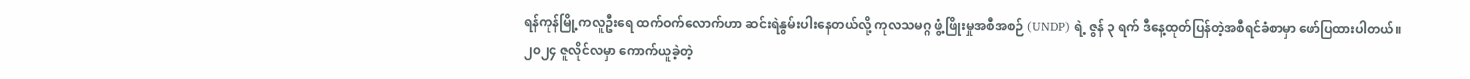ရန်ကုန်မြို့ကလူဦးရေ ထက်ဝက်လောက်ဟာ ဆင်းရဲနွမ်းပါးနေတယ်လို့ ကုလသမဂ္ဂ ဖွံ့ဖြိုးမှုအစီအစဉ် (UNDP) ရဲ့ ဇွန် ၃ ရက် ဒီနေ့ထုတ်ပြန်တဲ့အစီရင်ခံစာမှာ ဖော်ပြထားပါတယ်။
၂၀၂၄ ဇူလိုင်လမှာ ကောက်ယူခဲ့တဲ့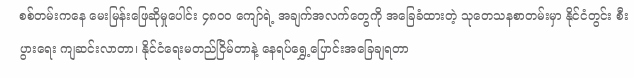စစ်တမ်းကနေ မေးမြန်းဖြေဆိုမှုပေါင်း ၄၈၀၀ ကျော်ရဲ့ အချက်အလက်တွေကို အခြေခံထားတဲ့ သုတေသနစာတမ်းမှာ နိုင်ငံတွင်း စီးပွားရေး ကျဆင်းလာတာ၊ နိုင်ငံရေးမတည်ငြိမ်တာနဲ့ နေရပ်ရွှေ့ပြောင်းအခြေချရတာ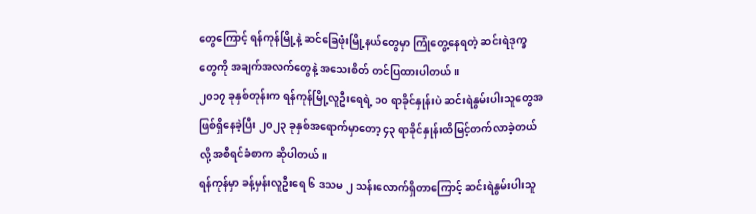တွေကြောင့် ရန်ကုန်မြို့နဲ့ ဆင်ခြေဖုံးမြို့နယ်တွေမှာ ကြုံတွေ့နေရတဲ့ ဆင်းရဲဒုက္ခတွေကို အချက်အလက်တွေနဲ့ အသေးစိတ် တင်ပြထားပါတယ်။
၂၀၁၇ ခုနှစ်တုန်းက ရန်ကုန်မြို့လူဦးရေရဲ့ ၁၀ ရာခိုင်နှုန်းပဲ ဆင်းရဲနွမ်းပါးသူတွေအဖြစ်ရှိနေခဲ့ပြီး ၂၀၂၃ ခုနှစ်အရောက်မှာတော့ ၄၃ ရာခိုင်နှုန်းထိမြင့်တက်လာခဲ့တယ်လို့ အစီရင်ခံစာက ဆိုပါတယ်။
ရန်ကုန်မှာ ခန့်မှန်းလူဦးရေ ၆ ဒသမ ၂ သန်းလောက်ရှိတာကြောင့် ဆင်းရဲနွမ်းပါးသူ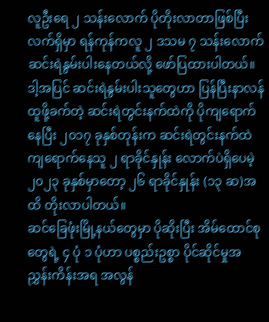လူဦးရေ ၂ သန်းလောက် ပိုတိုးလာတာဖြစ်ပြီး လက်ရှိမှာ ရန်ကုန်ကလူ ၂ ဒသမ ၇ သန်းလောက် ဆင်းရဲနွမ်းပါးနေတယ်လို့ ဖော်ပြထားပါတယ်။
ဒါ့အပြင် ဆင်းရဲနွမ်းပါးသူတွေဟာ ပြန်ပြီးနာလန်ထူဖို့ခက်တဲ့ ဆင်းရဲတွင်းနက်ထဲကို ပိုကျရောက်နေပြီး ၂၀၁၇ ခုနှစ်တုန်းက ဆင်းရဲတွင်းနက်ထဲကျရောက်နေသူ ၂ ရာခိုင်နှုန်း လောက်ပဲရှိပေမဲ့ ၂၀၂၃ ခုနှစ်မှာတော့ ၂၆ ရာခိုင်နှုန်း (၁၃ ဆ)အထိ တိုးလာပါတယ်။
ဆင်ခြေဖုံးမြို့နယ်တွေမှာ ပိုဆိုးပြီး အိမ်ထောင်စုတွေရဲ့ ၄ ပုံ ၁ ပုံဟာ ပစ္စည်းဥစ္စာ ပိုင်ဆိုင်မှုအညွှန်းကိန်းအရ အလွန်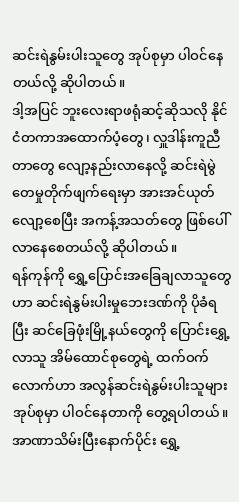ဆင်းရဲနွမ်းပါးသူတွေ အုပ်စုမှာ ပါဝင်နေတယ်လို့ ဆိုပါတယ်။
ဒါ့အပြင် ဘူးလေးရာဖရုံဆင့်ဆိုသလို နိုင်ငံတကာအထောက်ပံ့တွေ၊ လှူဒါန်းကူညီတာတွေ လျော့နည်းလာနေလို့ ဆင်းရဲမွဲတေမှုတိုက်ဖျက်ရေးမှာ အားအင်ယုတ်လျော့စေပြီး အကန့်အသတ်တွေ ဖြစ်ပေါ်လာနေစေတယ်လို့ ဆိုပါတယ်။
ရန်ကုန်ကို ရွှေ့ပြောင်းအခြေချလာသူတွေဟာ ဆင်းရဲနွမ်းပါးမှုဘေးဒဏ်ကို ပိုခံရပြီး ဆင်ခြေဖုံးမြို့နယ်တွေကို ပြောင်းရွှေ့လာသူ အိမ်ထောင်စုတွေရဲ့ ထက်ဝက်လောက်ဟာ အလွန်ဆင်းရဲနွမ်းပါးသူများ အုပ်စုမှာ ပါဝင်နေတာကို တွေ့ရပါတယ်။
အာဏာသိမ်းပြီးနောက်ပိုင်း ရွှေ့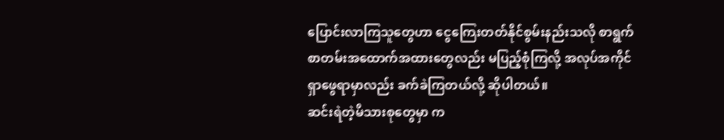ပြောင်းလာကြသူတွေဟာ ငွေကြေးတတ်နိုင်စွမ်းနည်းသလို စာရွက်စာတမ်းအထောက်အထားတွေလည်း မပြည့်စုံကြလို့ အလုပ်အကိုင်ရှာဖွေရာမှာလည်း ခက်ခဲကြတယ်လို့ ဆိုပါတယ်။
ဆင်းရဲတဲ့မိသားစုတွေမှာ က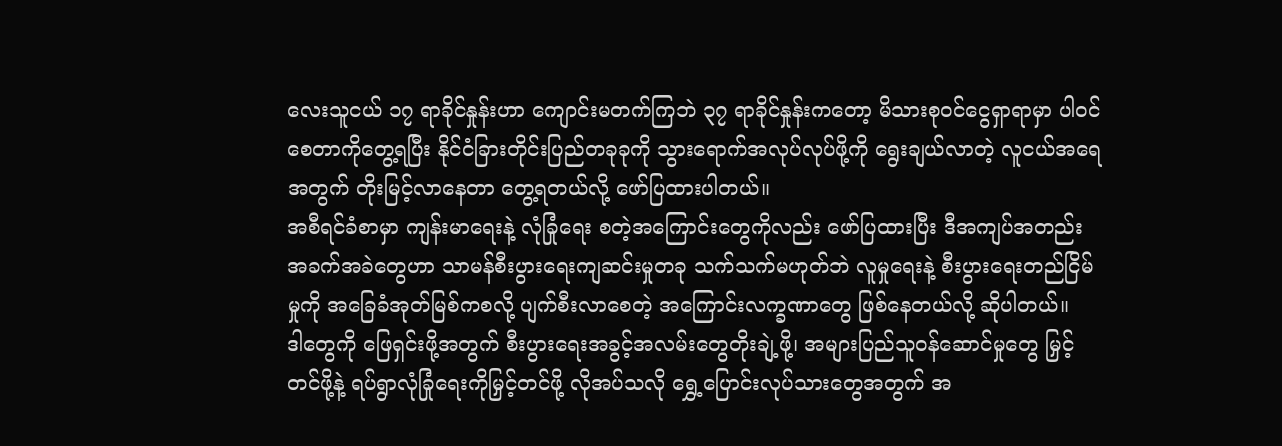လေးသူငယ် ၁၇ ရာခိုင်နှုန်းဟာ ကျောင်းမတက်ကြဘဲ ၃၇ ရာခိုင်နှုန်းကတော့ မိသားစုဝင်ငွေရှာရာမှာ ပါဝင်စေတာကိုတွေ့ရပြီး နိုင်ငံခြားတိုင်းပြည်တခုခုကို သွားရောက်အလုပ်လုပ်ဖို့ကို ရွေးချယ်လာတဲ့ လူငယ်အရေအတွက် တိုးမြင့်လာနေတာ တွေ့ရတယ်လို့ ဖော်ပြထားပါတယ်။
အစီရင်ခံစာမှာ ကျန်းမာရေးနဲ့ လုံခြုံရေး စတဲ့အကြောင်းတွေကိုလည်း ဖော်ပြထားပြီး ဒီအကျပ်အတည်းအခက်အခဲတွေဟာ သာမန်စီးပွားရေးကျဆင်းမှုတခု သက်သက်မဟုတ်ဘဲ လူမှုရေးနဲ့ စီးပွားရေးတည်ငြိမ်မှုကို အခြေခံအုတ်မြစ်ကစလို့ ပျက်စီးလာစေတဲ့ အကြောင်းလက္ခဏာတွေ ဖြစ်နေတယ်လို့ ဆိုပါတယ်။
ဒါတွေကို ဖြေရှင်းဖို့အတွက် စီးပွားရေးအခွင့်အလမ်းတွေတိုးချဲ့ဖို့၊ အများပြည်သူဝန်ဆောင်မှုတွေ မြှင့်တင်ဖို့နဲ့ ရပ်ရွာလုံခြုံရေးကိုမြှင့်တင်ဖို့ လိုအပ်သလို ရွှေ့ပြောင်းလုပ်သားတွေအတွက် အ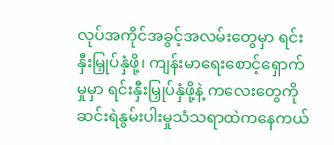လုပ်အကိုင်အခွင့်အလမ်းတွေမှာ ရင်းနှီးမြှုပ်နှံဖို့၊ ကျန်းမာရေးစောင့်ရှောက်မှုမှာ ရင်းနှီးမြှုပ်နှံဖို့နဲ့ ကလေးတွေကို ဆင်းရဲနွမ်းပါးမှုသံသရာထဲကနေကယ်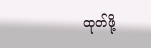ထုတ်ဖို့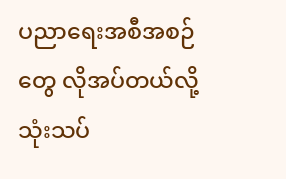ပညာရေးအစီအစဉ်တွေ လိုအပ်တယ်လို့ သုံးသပ်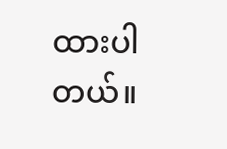ထားပါတယ်။